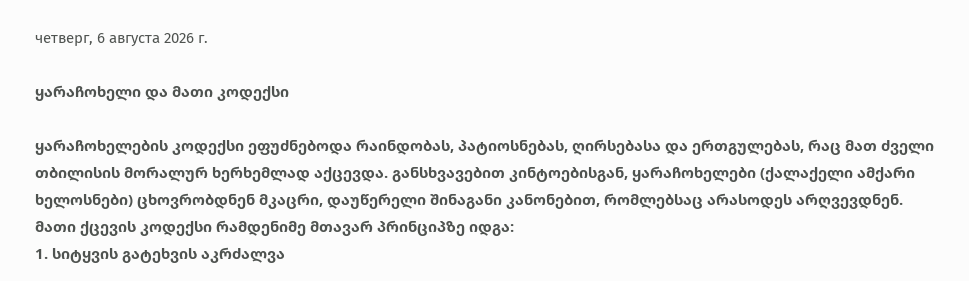четверг, 6 августа 2026 г.

ყარაჩოხელი და მათი კოდექსი

ყარაჩოხელების კოდექსი ეფუძნებოდა რაინდობას, პატიოსნებას, ღირსებასა და ერთგულებას, რაც მათ ძველი თბილისის მორალურ ხერხემლად აქცევდა. განსხვავებით კინტოებისგან, ყარაჩოხელები (ქალაქელი ამქარი ხელოსნები) ცხოვრობდნენ მკაცრი, დაუწერელი შინაგანი კანონებით, რომლებსაც არასოდეს არღვევდნენ.
მათი ქცევის კოდექსი რამდენიმე მთავარ პრინციპზე იდგა:
1. სიტყვის გატეხვის აკრძალვა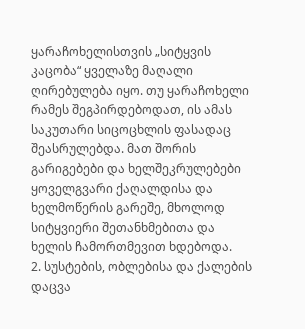ყარაჩოხელისთვის „სიტყვის კაცობა“ ყველაზე მაღალი ღირებულება იყო. თუ ყარაჩოხელი რამეს შეგპირდებოდათ, ის ამას საკუთარი სიცოცხლის ფასადაც შეასრულებდა. მათ შორის გარიგებები და ხელშეკრულებები ყოველგვარი ქაღალდისა და ხელმოწერის გარეშე, მხოლოდ სიტყვიერი შეთანხმებითა და ხელის ჩამორთმევით ხდებოდა.
2. სუსტების, ობლებისა და ქალების დაცვა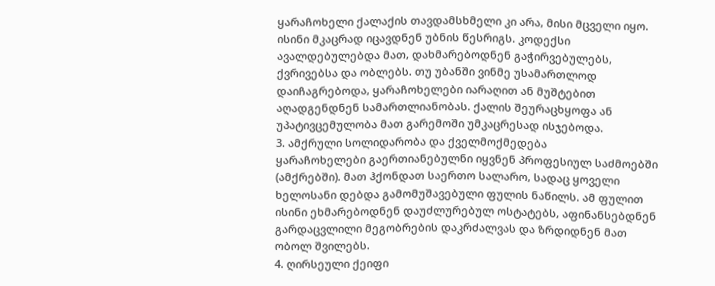ყარაჩოხელი ქალაქის თავდამსხმელი კი არა, მისი მცველი იყო. ისინი მკაცრად იცავდნენ უბნის წესრიგს. კოდექსი ავალდებულებდა მათ, დახმარებოდნენ გაჭირვებულებს, ქვრივებსა და ობლებს. თუ უბანში ვინმე უსამართლოდ დაიჩაგრებოდა, ყარაჩოხელები იარაღით ან მუშტებით აღადგენდნენ სამართლიანობას. ქალის შეურაცხყოფა ან უპატივცემულობა მათ გარემოში უმკაცრესად ისჯებოდა.
3. ამქრული სოლიდარობა და ქველმოქმედება
ყარაჩოხელები გაერთიანებულნი იყვნენ პროფესიულ საძმოებში (ამქრებში). მათ ჰქონდათ საერთო სალარო, სადაც ყოველი ხელოსანი დებდა გამომუშავებული ფულის ნაწილს. ამ ფულით ისინი ეხმარებოდნენ დაუძლურებულ ოსტატებს, აფინანსებდნენ გარდაცვლილი მეგობრების დაკრძალვას და ზრდიდნენ მათ ობოლ შვილებს.
4. ღირსეული ქეიფი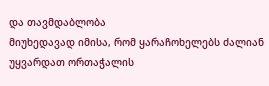და თავმდაბლობა
მიუხედავად იმისა, რომ ყარაჩოხელებს ძალიან უყვარდათ ორთაჭალის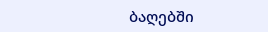ბაღებში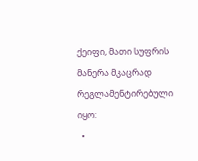ქეიფი, მათი სუფრის მანერა მკაცრად რეგლამენტირებული იყო:
  •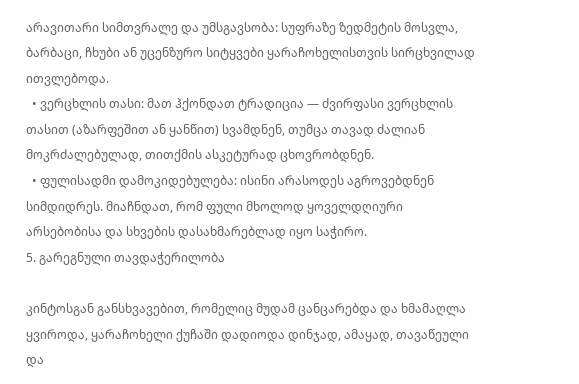არავითარი სიმთვრალე და უმსგავსობა: სუფრაზე ზედმეტის მოსვლა, ბარბაცი, ჩხუბი ან უცენზურო სიტყვები ყარაჩოხელისთვის სირცხვილად ითვლებოდა.
  • ვერცხლის თასი: მათ ჰქონდათ ტრადიცია — ძვირფასი ვერცხლის თასით (აზარფეშით ან ყანწით) სვამდნენ, თუმცა თავად ძალიან მოკრძალებულად, თითქმის ასკეტურად ცხოვრობდნენ.
  • ფულისადმი დამოკიდებულება: ისინი არასოდეს აგროვებდნენ სიმდიდრეს. მიაჩნდათ, რომ ფული მხოლოდ ყოველდღიური არსებობისა და სხვების დასახმარებლად იყო საჭირო.
5. გარეგნული თავდაჭერილობა

კინტოსგან განსხვავებით, რომელიც მუდამ ცანცარებდა და ხმამაღლა ყვიროდა, ყარაჩოხელი ქუჩაში დადიოდა დინჯად, ამაყად, თავაწეული და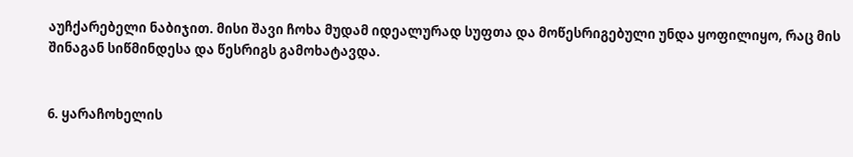აუჩქარებელი ნაბიჯით. მისი შავი ჩოხა მუდამ იდეალურად სუფთა და მოწესრიგებული უნდა ყოფილიყო, რაც მის შინაგან სიწმინდესა და წესრიგს გამოხატავდა.


6. ყარაჩოხელის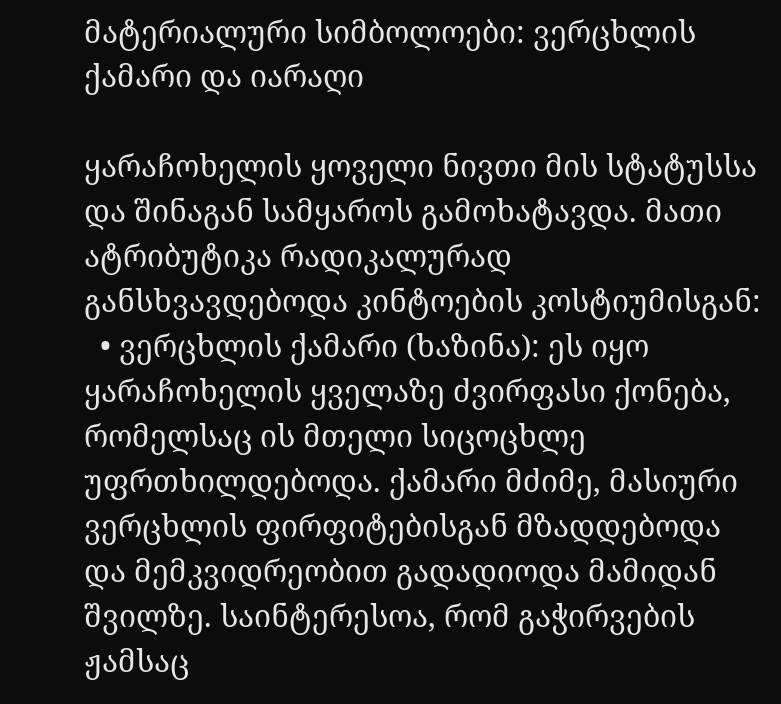მატერიალური სიმბოლოები: ვერცხლის ქამარი და იარაღი

ყარაჩოხელის ყოველი ნივთი მის სტატუსსა და შინაგან სამყაროს გამოხატავდა. მათი ატრიბუტიკა რადიკალურად განსხვავდებოდა კინტოების კოსტიუმისგან:
  • ვერცხლის ქამარი (ხაზინა): ეს იყო ყარაჩოხელის ყველაზე ძვირფასი ქონება, რომელსაც ის მთელი სიცოცხლე უფრთხილდებოდა. ქამარი მძიმე, მასიური ვერცხლის ფირფიტებისგან მზადდებოდა და მემკვიდრეობით გადადიოდა მამიდან შვილზე. საინტერესოა, რომ გაჭირვების ჟამსაც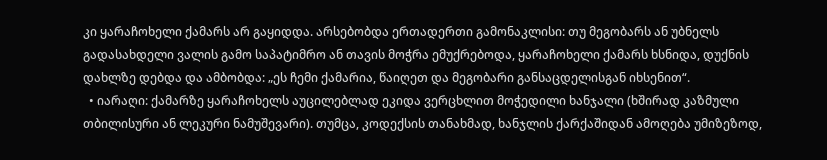კი ყარაჩოხელი ქამარს არ გაყიდდა. არსებობდა ერთადერთი გამონაკლისი: თუ მეგობარს ან უბნელს გადასახდელი ვალის გამო საპატიმრო ან თავის მოჭრა ემუქრებოდა, ყარაჩოხელი ქამარს ხსნიდა, დუქნის დახლზე დებდა და ამბობდა: „ეს ჩემი ქამარია, წაიღეთ და მეგობარი განსაცდელისგან იხსენით“.
  • იარაღი: ქამარზე ყარაჩოხელს აუცილებლად ეკიდა ვერცხლით მოჭედილი ხანჯალი (ხშირად კაზმული თბილისური ან ლეკური ნამუშევარი). თუმცა, კოდექსის თანახმად, ხანჯლის ქარქაშიდან ამოღება უმიზეზოდ,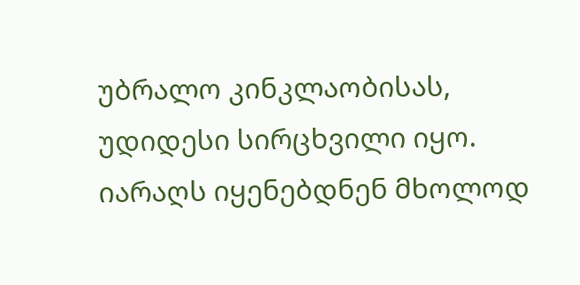უბრალო კინკლაობისას, უდიდესი სირცხვილი იყო. იარაღს იყენებდნენ მხოლოდ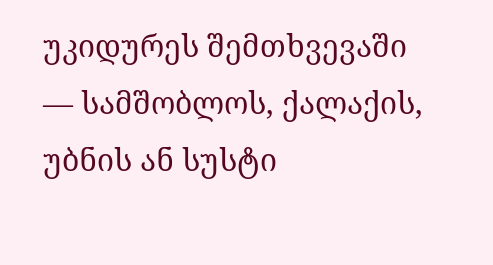უკიდურეს შემთხვევაში — სამშობლოს, ქალაქის, უბნის ან სუსტი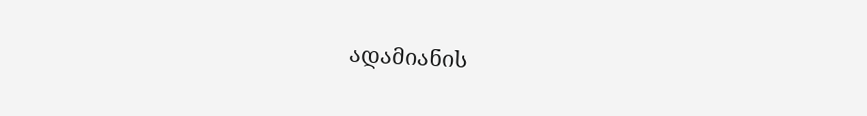ადამიანის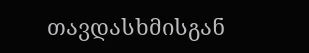თავდასხმისგან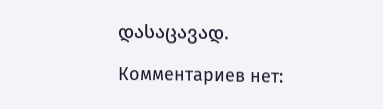დასაცავად.

Комментариев нет: